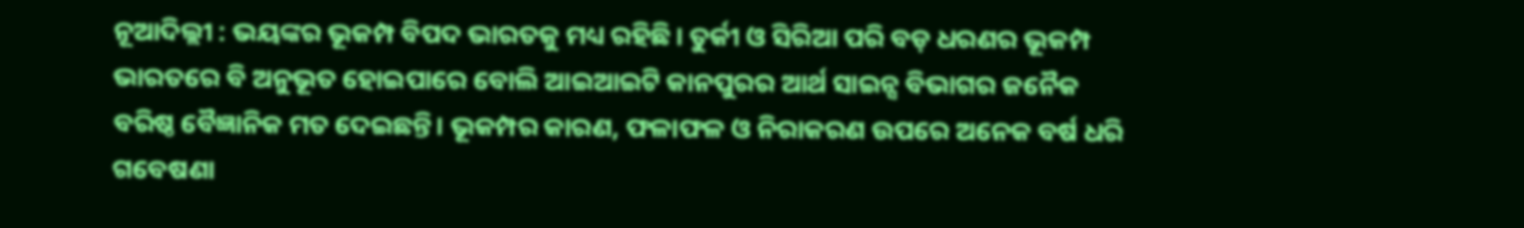ନୂଆଦିଲ୍ଲୀ : ଭୟଙ୍କର ଭୂକମ୍ପ ବିପଦ ଭାରତକୁ ମଧ୍ୟ ରହିଛି। ତୁର୍କୀ ଓ ସିରିଆ ପରି ବଡ଼ ଧରଣର ଭୂକମ୍ପ ଭାରତରେ ବି ଅନୁଭୂତ ହୋଇପାରେ ବୋଲି ଆଇଆଇଟି କାନପୁରର ଆର୍ଥ ସାଇନ୍ସ ବିଭାଗର ଜନୈକ ବରିଷ୍ଠ ବୈଜ୍ଞାନିକ ମତ ଦେଇଛନ୍ତି। ଭୂକମ୍ପର କାରଣ, ଫଳାଫଳ ଓ ନିରାକରଣ ଉପରେ ଅନେକ ବର୍ଷ ଧରି ଗବେଷଣା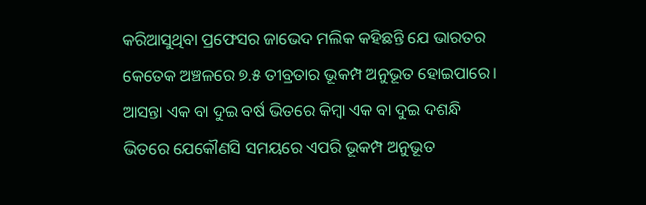କରିଆସୁଥିବା ପ୍ରଫେସର ଜାଭେଦ ମଲିକ କହିଛନ୍ତି ଯେ ଭାରତର କେତେକ ଅଞ୍ଚଳରେ ୭.୫ ତୀବ୍ରତାର ଭୂକମ୍ପ ଅନୁଭୂତ ହୋଇପାରେ।
ଆସନ୍ତା ଏକ ବା ଦୁଇ ବର୍ଷ ଭିତରେ କିମ୍ବା ଏକ ବା ଦୁଇ ଦଶନ୍ଧି ଭିତରେ ଯେକୌଣସି ସମୟରେ ଏପରି ଭୂକମ୍ପ ଅନୁଭୂତ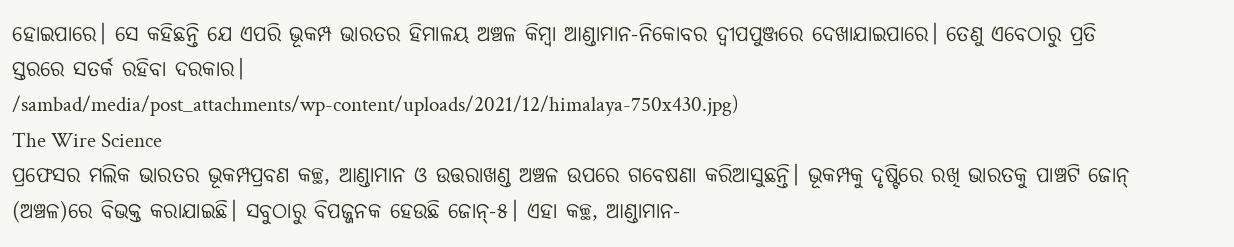ହୋଇପାରେ। ସେ କହିଛନ୍ତି ଯେ ଏପରି ଭୂକମ୍ପ ଭାରତର ହିମାଳୟ ଅଞ୍ଚଳ କିମ୍ବା ଆଣ୍ଡାମାନ-ନିକୋବର ଦ୍ବୀପପୁଞ୍ଜରେ ଦେଖାଯାଇପାରେ। ତେଣୁ ଏବେଠାରୁ ପ୍ରତି ସ୍ତରରେ ସତର୍କ ରହିବା ଦରକାର।
/sambad/media/post_attachments/wp-content/uploads/2021/12/himalaya-750x430.jpg)
The Wire Science
ପ୍ରଫେସର ମଲିକ ଭାରତର ଭୂକମ୍ପପ୍ରବଣ କଚ୍ଛ, ଆଣ୍ଡାମାନ ଓ ଉତ୍ତରାଖଣ୍ଡ ଅଞ୍ଚଳ ଉପରେ ଗବେଷଣା କରିଆସୁଛନ୍ତି। ଭୂକମ୍ପକୁ ଦୃଷ୍ଟିରେ ରଖି ଭାରତକୁ ପାଞ୍ଚଟି ଜୋନ୍ (ଅଞ୍ଚଳ)ରେ ବିଭକ୍ତ କରାଯାଇଛି। ସବୁଠାରୁ ବିପଜ୍ଜନକ ହେଉଛି ଜୋନ୍-୫। ଏହା କଚ୍ଛ, ଆଣ୍ଡାମାନ-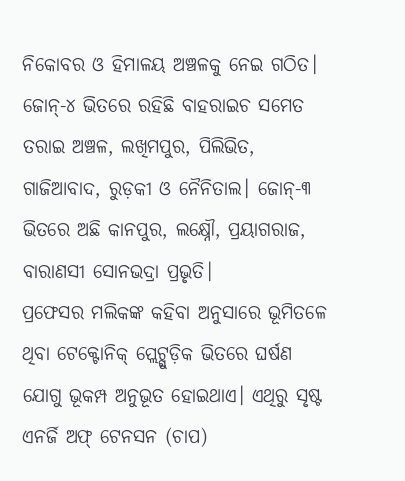ନିକୋବର ଓ ହିମାଳୟ ଅଞ୍ଚଳକୁ ନେଇ ଗଠିତ। ଜୋନ୍-୪ ଭିତରେ ରହିଛି ବାହରାଇଚ ସମେତ ତରାଇ ଅଞ୍ଚଳ, ଲଖିମପୁର, ପିଲିଭିତ, ଗାଜିଆବାଦ, ରୁଡ଼କୀ ଓ ନୈନିତାଲ। ଜୋନ୍-୩ ଭିତରେ ଅଛି କାନପୁର, ଲକ୍ଷ୍ନୌ, ପ୍ରୟାଗରାଜ, ବାରାଣସୀ ସୋନଭଦ୍ରା ପ୍ରଭୃତି।
ପ୍ରଫେସର ମଲିକଙ୍କ କହିବା ଅନୁସାରେ ଭୂମିତଳେ ଥିବା ଟେକ୍ଟୋନିକ୍ ପ୍ଲେଟ୍ଗୁଡ଼ିକ ଭିତରେ ଘର୍ଷଣ ଯୋଗୁ ଭୂକମ୍ପ ଅନୁଭୂତ ହୋଇଥାଏ। ଏଥିରୁ ସୃଷ୍ଟ ଏନର୍ଜି ଅଫ୍ ଟେନସନ (ଚାପ)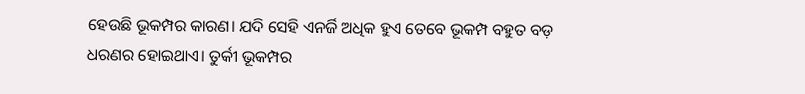ହେଉଛି ଭୂକମ୍ପର କାରଣ। ଯଦି ସେହି ଏନର୍ଜି ଅଧିକ ହୁଏ ତେବେ ଭୂକମ୍ପ ବହୁତ ବଡ଼ ଧରଣର ହୋଇଥାଏ। ତୁର୍କୀ ଭୂକମ୍ପର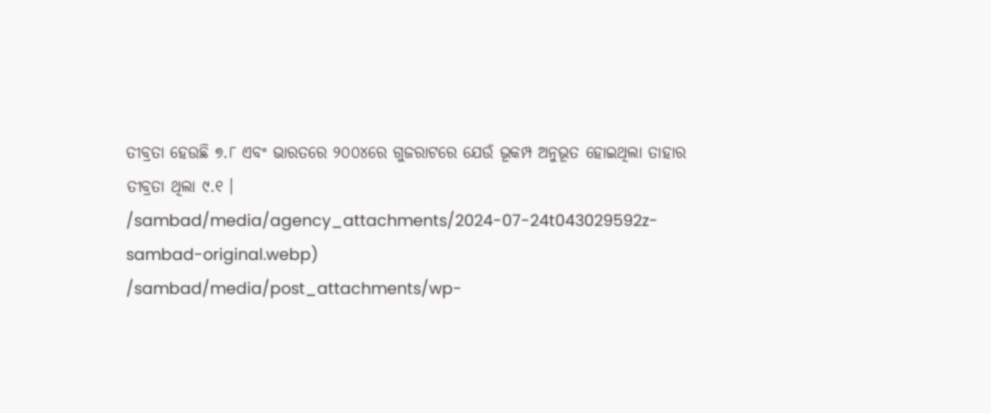ତୀବ୍ରତା ହେଉଛି ୭.୮ ଏବଂ ଭାରତରେ ୨୦୦୪ରେ ଗୁଜରାଟରେ ଯେଉଁ ଭୂକମ୍ପ ଅନୁଭୂତ ହୋଇଥିଲା ତାହାର ତୀବ୍ରତା ଥିଲା ୯.୧ ।
/sambad/media/agency_attachments/2024-07-24t043029592z-sambad-original.webp)
/sambad/media/post_attachments/wp-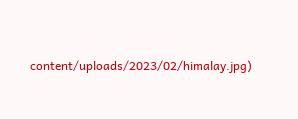content/uploads/2023/02/himalay.jpg)